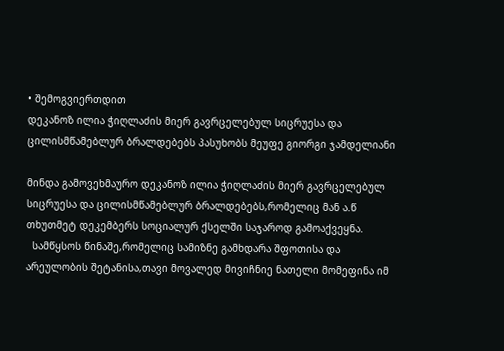• შემოგვიერთდით
დეკანოზ ილია ჭიღლაძის მიერ გავრცელებულ სიცრუესა და ცილისმწამებლურ ბრალდებებს პასუხობს მეუფე გიორგი ჯამდელიანი

მინდა გამოვეხმაურო დეკანოზ ილია ჭიღლაძის მიერ გავრცელებულ სიცრუესა და ცილისმწამებლურ ბრალდებებს,რომელიც მან ა.წ თხუთმეტ დეკემბერს სოციალურ ქსელში საჯაროდ გამოაქვეყნა.
  სამწყსოს წინაშე,რომელიც სამიზნე გამხდარა შფოთისა და არეულობის შეტანისა,თავი მოვალედ მივიჩნიე ნათელი მომეფინა იმ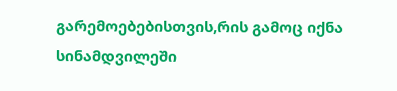გარემოებებისთვის,რის გამოც იქნა სინამდვილეში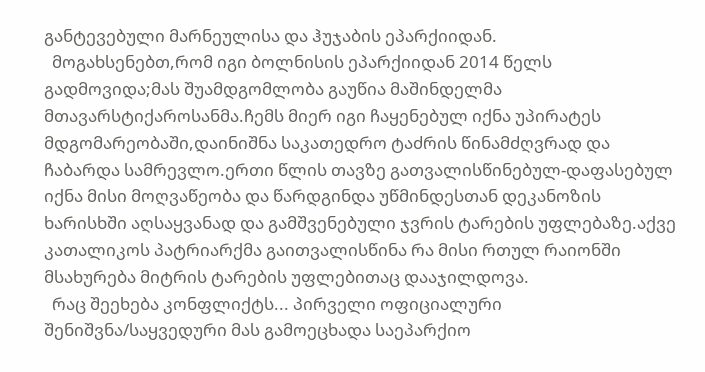განტევებული მარნეულისა და ჰუჯაბის ეპარქიიდან.
  მოგახსენებთ,რომ იგი ბოლნისის ეპარქიიდან 2014 წელს გადმოვიდა;მას შუამდგომლობა გაუწია მაშინდელმა მთავარსტიქაროსანმა.ჩემს მიერ იგი ჩაყენებულ იქნა უპირატეს მდგომარეობაში,დაინიშნა საკათედრო ტაძრის წინამძღვრად და ჩაბარდა სამრევლო.ერთი წლის თავზე გათვალისწინებულ-დაფასებულ იქნა მისი მოღვაწეობა და წარდგინდა უწმინდესთან დეკანოზის ხარისხში აღსაყვანად და გამშვენებული ჯვრის ტარების უფლებაზე.აქვე კათალიკოს პატრიარქმა გაითვალისწინა რა მისი რთულ რაიონში მსახურება მიტრის ტარების უფლებითაც დააჯილდოვა.
  რაც შეეხება კონფლიქტს... პირველი ოფიციალური შენიშვნა/საყვედური მას გამოეცხადა საეპარქიო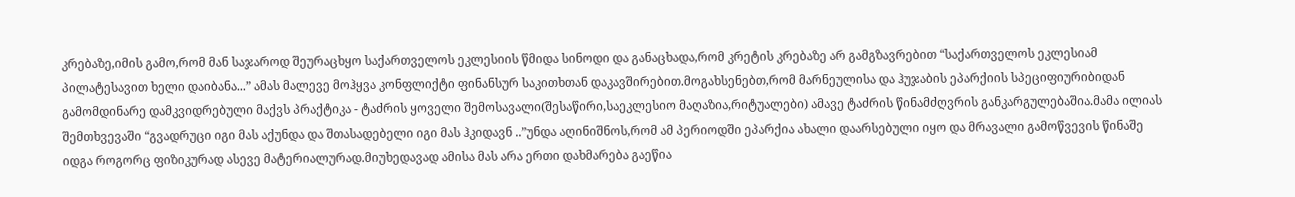კრებაზე,იმის გამო,რომ მან საჯაროდ შეურაცხყო საქართველოს ეკლესიის წმიდა სინოდი და განაცხადა,რომ კრეტის კრებაზე არ გამგზავრებით “საქართველოს ეკლესიამ პილატესავით ხელი დაიბანა...” ამას მალევე მოჰყვა კონფლიქტი ფინანსურ საკითხთან დაკავშირებით.მოგახსენებთ,რომ მარნეულისა და ჰუჯაბის ეპარქიის სპეციფიურიბიდან გამომდინარე დამკვიდრებული მაქვს პრაქტიკა - ტაძრის ყოველი შემოსავალი(შესაწირი,საეკლესიო მაღაზია,რიტუალები) ამავე ტაძრის წინამძღვრის განკარგულებაშია.მამა ილიას შემთხვევაში “გვადრუცი იგი მას აქუნდა და შთასადებელი იგი მას ჰკიდავნ ..”უნდა აღინიშნოს,რომ ამ პერიოდში ეპარქია ახალი დაარსებული იყო და მრავალი გამოწვევის წინაშე იდგა როგორც ფიზიკურად ასევე მატერიალურად.მიუხედავად ამისა მას არა ერთი დახმარება გაეწია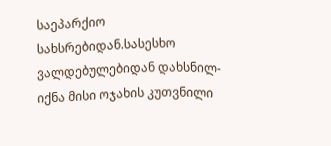საეპარქიო სახსრებიდან.სასესხო ვალდებულებიდან დახსნილ-იქნა მისი ოჯახის კუთვნილი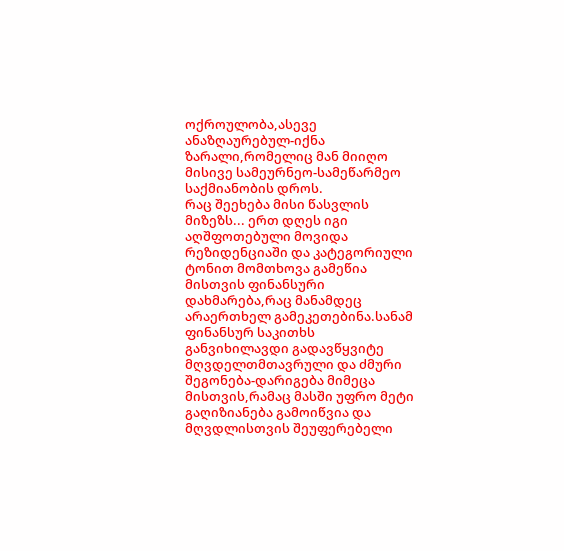ოქროულობა,ასევე ანაზღაურებულ-იქნა ზარალი,რომელიც მან მიიღო მისივე სამეურნეო-სამეწარმეო საქმიანობის დროს.
რაც შეეხება მისი წასვლის მიზეზს... ერთ დღეს იგი აღშფოთებული მოვიდა რეზიდენციაში და კატეგორიული ტონით მომთხოვა გამეწია მისთვის ფინანსური დახმარება,რაც მანამდეც არაერთხელ გამეკეთებინა.სანამ ფინანსურ საკითხს განვიხილავდი გადავწყვიტე მღვდელთმთავრული და ძმური შეგონება-დარიგება მიმეცა მისთვის,რამაც მასში უფრო მეტი გაღიზიანება გამოიწვია და მღვდლისთვის შეუფერებელი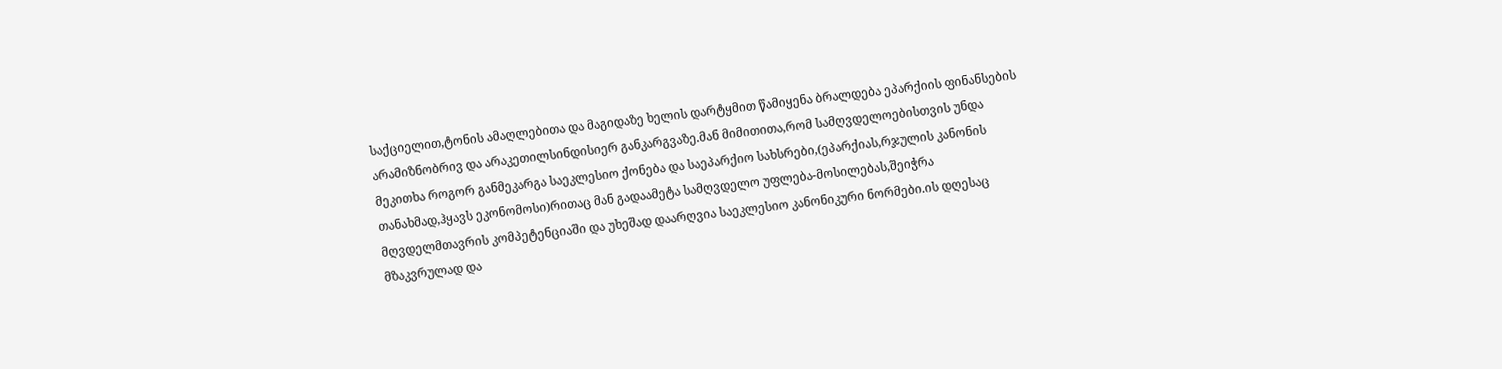საქციელით,ტონის ამაღლებითა და მაგიდაზე ხელის დარტყმით წამიყენა ბრალდება ეპარქიის ფინანსების არამიზნობრივ და არაკეთილსინდისიერ განკარგვაზე.მან მიმითითა,რომ სამღვდელოებისთვის უნდა მეკითხა როგორ განმეკარგა საეკლესიო ქონება და საეპარქიო სახსრები,(ეპარქიას,რჯულის კანონის თანახმად,ჰყავს ეკონომოსი)რითაც მან გადაამეტა სამღვდელო უფლება-მოსილებას,შეიჭრა მღვდელმთავრის კომპეტენციაში და უხეშად დაარღვია საეკლესიო კანონიკური ნორმები.ის დღესაც მზაკვრულად და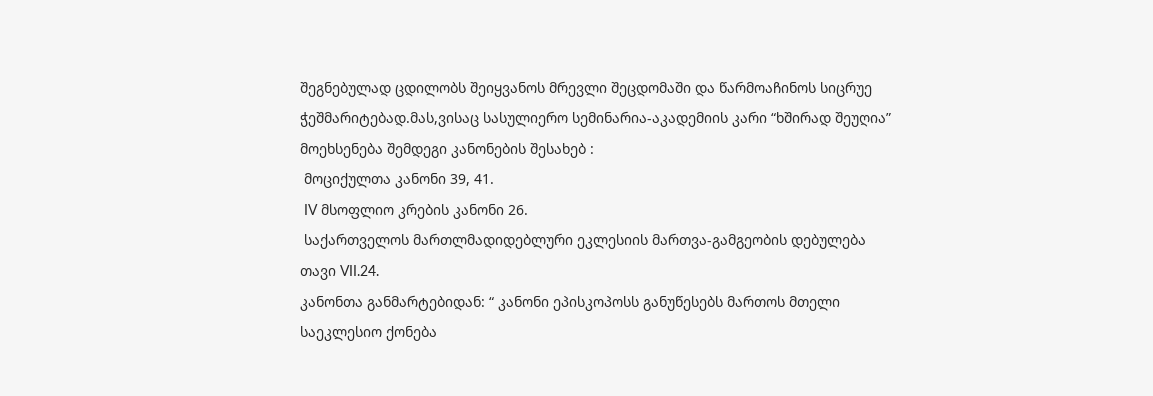შეგნებულად ცდილობს შეიყვანოს მრევლი შეცდომაში და წარმოაჩინოს სიცრუე ჭეშმარიტებად.მას,ვისაც სასულიერო სემინარია-აკადემიის კარი “ხშირად შეუღია” მოეხსენება შემდეგი კანონების შესახებ :
 მოციქულთა კანონი 39, 41.
 IV მსოფლიო კრების კანონი 26.
 საქართველოს მართლმადიდებლური ეკლესიის მართვა-გამგეობის დებულება თავი VII.24.
კანონთა განმარტებიდან: “ კანონი ეპისკოპოსს განუწესებს მართოს მთელი საეკლესიო ქონება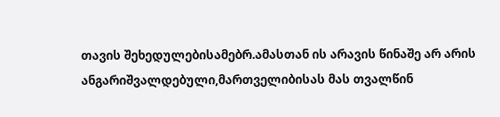თავის შეხედულებისამებრ.ამასთან ის არავის წინაშე არ არის ანგარიშვალდებული,მართველიბისას მას თვალწინ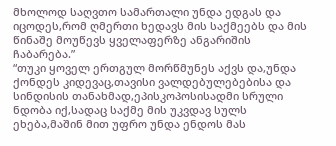მხოლოდ საღვთო სამართალი უნდა ედგას და იცოდეს,რომ ღმერთი ხედავს მის საქმეებს და მის წინაშე მოუწევს ყველაფერზე ანგარიშის ჩაბარება.”
“თუკი ყოველ ერთგულ მორწმუნეს აქვს და,უნდა ქონდეს კიდევაც,თავისი ვალდებულებებისა და სინდისის თანახმად,ეპისკოპოსისადმი სრული ნდობა იქ,სადაც საქმე მის უკვდავ სულს ეხება,მაშინ მით უფრო უნდა ენდოს მას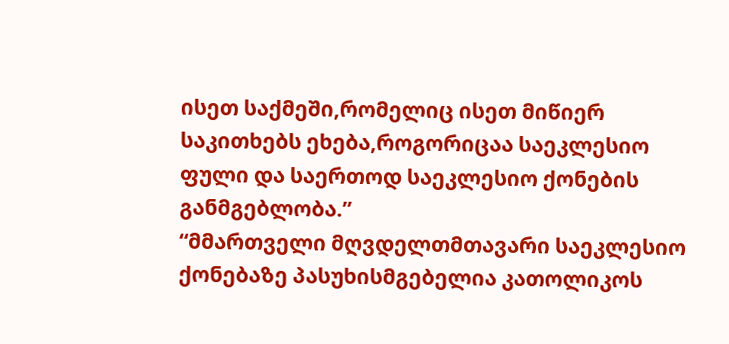ისეთ საქმეში,რომელიც ისეთ მიწიერ საკითხებს ეხება,როგორიცაა საეკლესიო ფული და საერთოდ საეკლესიო ქონების განმგებლობა.”
“მმართველი მღვდელთმთავარი საეკლესიო ქონებაზე პასუხისმგებელია კათოლიკოს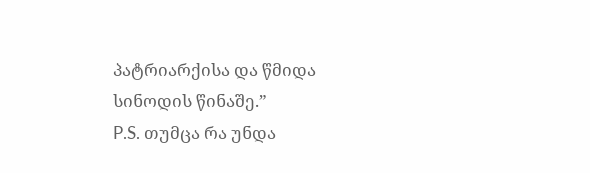პატრიარქისა და წმიდა სინოდის წინაშე.”
P.S. თუმცა რა უნდა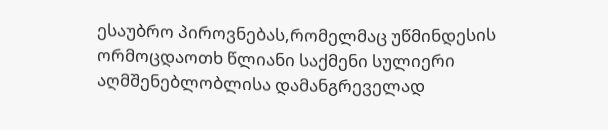ესაუბრო პიროვნებას,რომელმაც უწმინდესის ორმოცდაოთხ წლიანი საქმენი სულიერი აღმშენებლობლისა დამანგრეველად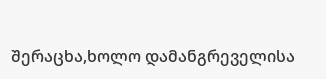შერაცხა,ხოლო დამანგრეველისა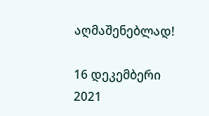აღმაშენებლად!

16 დეკემბერი 2021